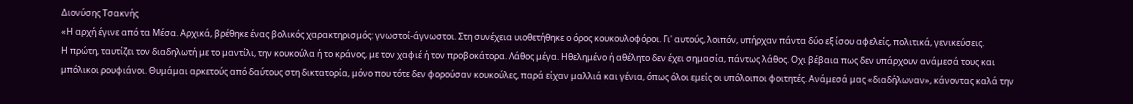Διονύσης Τσακνής
«Η αρχή έγινε από τα Μέσα. Αρχικά, βρέθηκε ένας βολικός χαρακτηρισμός: γνωστοί-άγνωστοι. Στη συνέχεια υιοθετήθηκε ο όρος κουκουλοφόροι. Γι' αυτούς, λοιπόν, υπήρχαν πάντα δύο εξ ίσου αφελείς, πολιτικά, γενικεύσεις.
Η πρώτη, ταυτίζει τον διαδηλωτή με το μαντίλι, την κουκούλα ή το κράνος, με τον χαφιέ ή τον προβοκάτορα. Λάθος μέγα. Ηθελημένο ή αθέλητο δεν έχει σημασία, πάντως λάθος. Οχι βέβαια πως δεν υπάρχουν ανάμεσά τους και μπόλικοι ρουφιάνοι. Θυμάμαι αρκετούς από δαύτους στη δικτατορία, μόνο που τότε δεν φορούσαν κουκούλες, παρά είχαν μαλλιά και γένια, όπως όλοι εμείς οι υπόλοιποι φοιτητές. Ανάμεσά μας «διαδήλωναν», κάνοντας καλά την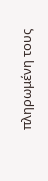πληρωμένη τους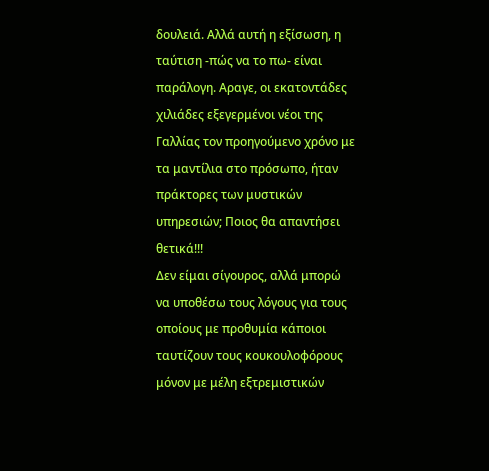δουλειά. Αλλά αυτή η εξίσωση, η ταύτιση -πώς να το πω- είναι παράλογη. Αραγε, οι εκατοντάδες χιλιάδες εξεγερμένοι νέοι της Γαλλίας τον προηγούμενο χρόνο με τα μαντίλια στο πρόσωπο, ήταν πράκτορες των μυστικών υπηρεσιών; Ποιος θα απαντήσει θετικά!!!
Δεν είμαι σίγουρος, αλλά μπορώ να υποθέσω τους λόγους για τους οποίους με προθυμία κάποιοι ταυτίζουν τους κουκουλοφόρους μόνον με μέλη εξτρεμιστικών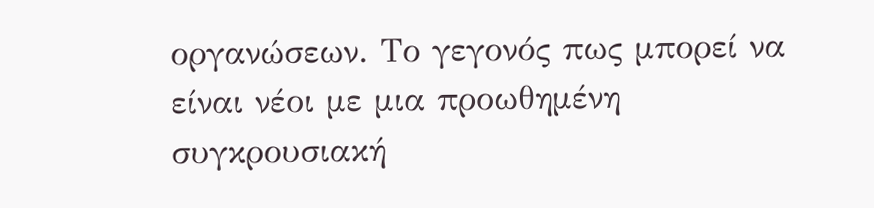οργανώσεων. Το γεγονός πως μπορεί να είναι νέοι με μια προωθημένη συγκρουσιακή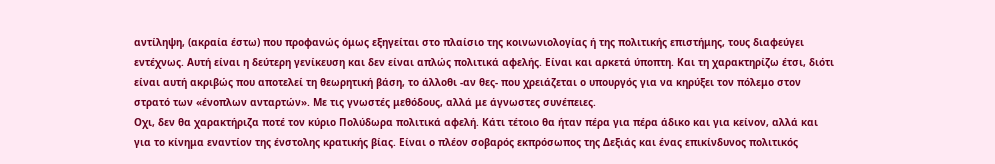αντίληψη, (ακραία έστω) που προφανώς όμως εξηγείται στο πλαίσιο της κοινωνιολογίας ή της πολιτικής επιστήμης, τους διαφεύγει εντέχνως. Αυτή είναι η δεύτερη γενίκευση και δεν είναι απλώς πολιτικά αφελής. Είναι και αρκετά ύποπτη. Και τη χαρακτηρίζω έτσι, διότι είναι αυτή ακριβώς που αποτελεί τη θεωρητική βάση, το άλλοθι -αν θες- που χρειάζεται ο υπουργός για να κηρύξει τον πόλεμο στον στρατό των «ένοπλων ανταρτών». Με τις γνωστές μεθόδους, αλλά με άγνωστες συνέπειες.
Οχι, δεν θα χαρακτήριζα ποτέ τον κύριο Πολύδωρα πολιτικά αφελή. Κάτι τέτοιο θα ήταν πέρα για πέρα άδικο και για κείνον, αλλά και για το κίνημα εναντίον της ένστολης κρατικής βίας. Είναι ο πλέον σοβαρός εκπρόσωπος της Δεξιάς και ένας επικίνδυνος πολιτικός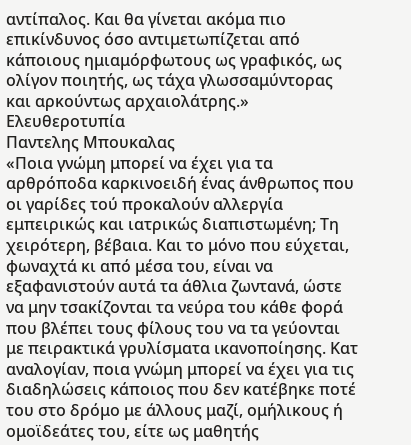αντίπαλος. Και θα γίνεται ακόμα πιο επικίνδυνος όσο αντιμετωπίζεται από κάποιους ημιαμόρφωτους ως γραφικός, ως ολίγον ποιητής, ως τάχα γλωσσαμύντορας και αρκούντως αρχαιολάτρης.»
Ελευθεροτυπία
Παντελης Μπουκαλας
«Ποια γνώμη μπορεί να έχει για τα αρθρόποδα καρκινοειδή ένας άνθρωπος που οι γαρίδες τού προκαλούν αλλεργία εμπειρικώς και ιατρικώς διαπιστωμένη; Τη χειρότερη, βέβαια. Και το μόνο που εύχεται, φωναχτά κι από μέσα του, είναι να εξαφανιστούν αυτά τα άθλια ζωντανά, ώστε να μην τσακίζονται τα νεύρα του κάθε φορά που βλέπει τους φίλους του να τα γεύονται με πειρακτικά γρυλίσματα ικανοποίησης. Κατ αναλογίαν, ποια γνώμη μπορεί να έχει για τις διαδηλώσεις κάποιος που δεν κατέβηκε ποτέ του στο δρόμο με άλλους μαζί, ομήλικους ή ομοϊδεάτες του, είτε ως μαθητής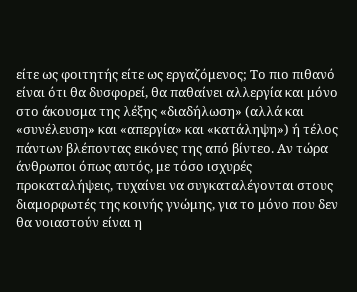είτε ως φοιτητής είτε ως εργαζόμενος; Το πιο πιθανό είναι ότι θα δυσφορεί, θα παθαίνει αλλεργία και μόνο στο άκουσμα της λέξης «διαδήλωση» (αλλά και «συνέλευση» και «απεργία» και «κατάληψη») ή τέλος πάντων βλέποντας εικόνες της από βίντεο. Αν τώρα άνθρωποι όπως αυτός, με τόσο ισχυρές προκαταλήψεις, τυχαίνει να συγκαταλέγονται στους διαμορφωτές της κοινής γνώμης, για το μόνο που δεν θα νοιαστούν είναι η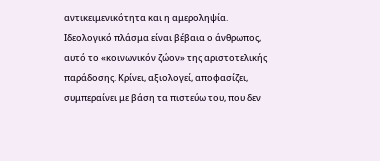αντικειμενικότητα και η αμεροληψία.
Ιδεολογικό πλάσμα είναι βέβαια ο άνθρωπος, αυτό το «κοινωνικόν ζώον» της αριστοτελικής παράδοσης. Κρίνει, αξιολογεί, αποφασίζει, συμπεραίνει με βάση τα πιστεύω του, που δεν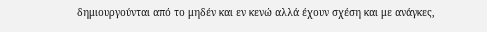δημιουργούνται από το μηδέν και εν κενώ αλλά έχουν σχέση και με ανάγκες,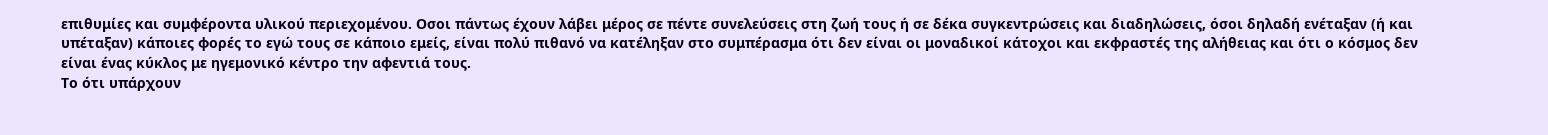επιθυμίες και συμφέροντα υλικού περιεχομένου. Οσοι πάντως έχουν λάβει μέρος σε πέντε συνελεύσεις στη ζωή τους ή σε δέκα συγκεντρώσεις και διαδηλώσεις, όσοι δηλαδή ενέταξαν (ή και υπέταξαν) κάποιες φορές το εγώ τους σε κάποιο εμείς, είναι πολύ πιθανό να κατέληξαν στο συμπέρασμα ότι δεν είναι οι μοναδικοί κάτοχοι και εκφραστές της αλήθειας και ότι ο κόσμος δεν είναι ένας κύκλος με ηγεμονικό κέντρο την αφεντιά τους.
Το ότι υπάρχουν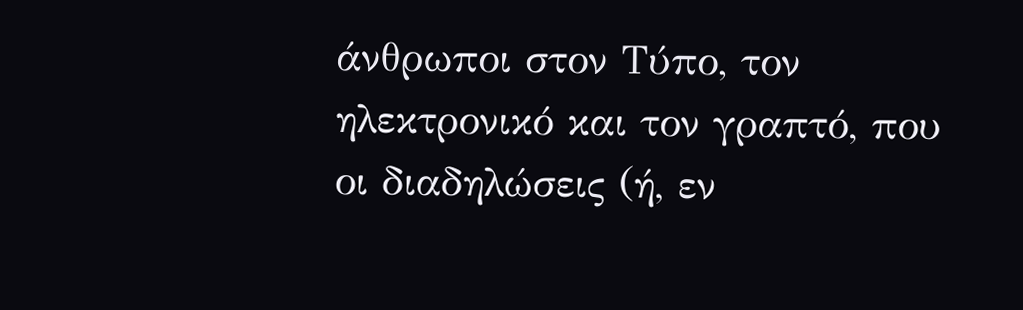άνθρωποι στον Τύπο, τον ηλεκτρονικό και τον γραπτό, που οι διαδηλώσεις (ή, εν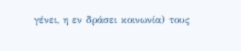γένει, η εν δράσει κοινωνία) τους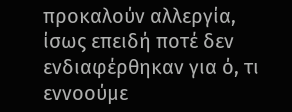προκαλούν αλλεργία, ίσως επειδή ποτέ δεν ενδιαφέρθηκαν για ό, τι εννοούμε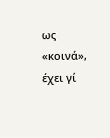ως «κοινά», έχει γί